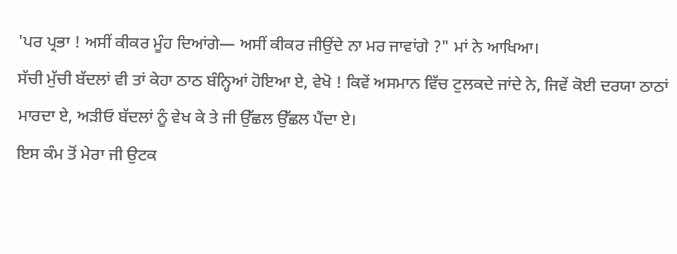'ਪਰ ਪ੍ਰਭਾ ! ਅਸੀਂ ਕੀਕਰ ਮੂੰਹ ਦਿਆਂਗੇ— ਅਸੀਂ ਕੀਕਰ ਜੀਉਂਦੇ ਨਾ ਮਰ ਜਾਵਾਂਗੇ ?" ਮਾਂ ਨੇ ਆਖਿਆ।
ਸੱਚੀ ਮੁੱਚੀ ਬੱਦਲਾਂ ਵੀ ਤਾਂ ਕੇਹਾ ਠਾਠ ਬੰਨ੍ਹਿਆਂ ਹੋਇਆ ਏ, ਵੇਖੋ ! ਕਿਵੇਂ ਅਸਮਾਨ ਵਿੱਚ ਟੁਲਕਦੇ ਜਾਂਦੇ ਨੇ, ਜਿਵੇਂ ਕੋਈ ਦਰਯਾ ਠਾਠਾਂ ਮਾਰਦਾ ਏ, ਅੜੀਓ ਬੱਦਲਾਂ ਨੂੰ ਵੇਖ ਕੇ ਤੇ ਜੀ ਉੱਛਲ ਉੱਛਲ ਪੈਂਦਾ ਏ।
ਇਸ ਕੰਮ ਤੋਂ ਮੇਰਾ ਜੀ ਉਟਕ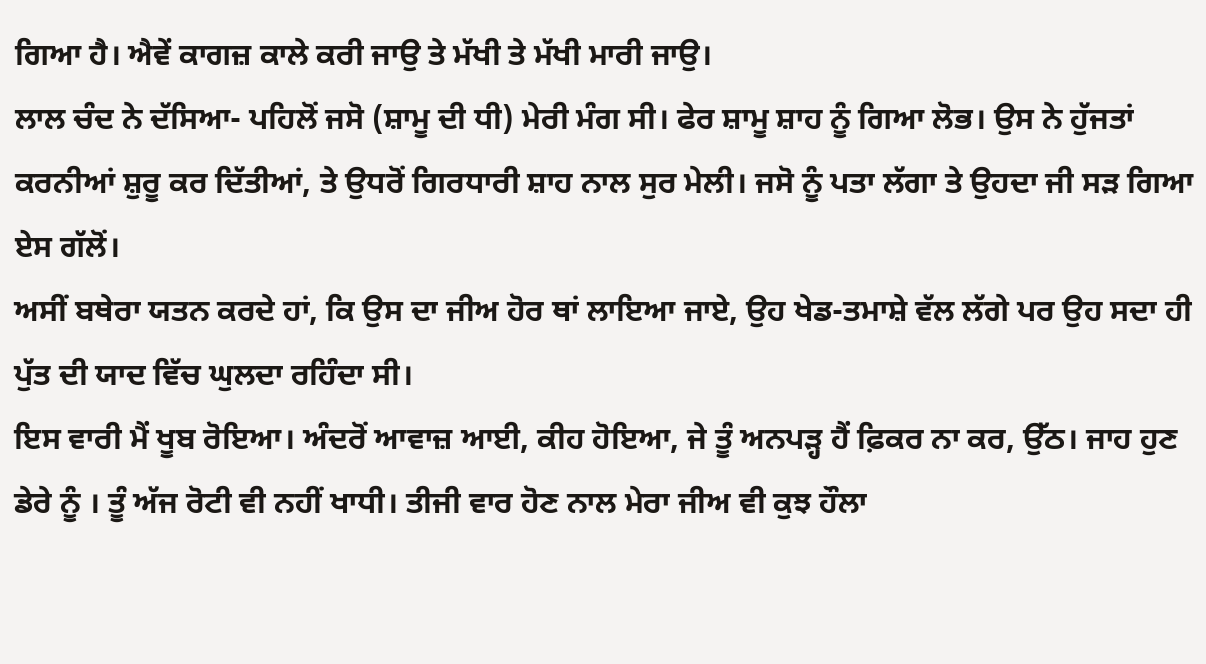ਗਿਆ ਹੈ। ਐਵੇਂ ਕਾਗਜ਼ ਕਾਲੇ ਕਰੀ ਜਾਉ ਤੇ ਮੱਖੀ ਤੇ ਮੱਖੀ ਮਾਰੀ ਜਾਉ।
ਲਾਲ ਚੰਦ ਨੇ ਦੱਸਿਆ- ਪਹਿਲੋਂ ਜਸੋ (ਸ਼ਾਮੂ ਦੀ ਧੀ) ਮੇਰੀ ਮੰਗ ਸੀ। ਫੇਰ ਸ਼ਾਮੂ ਸ਼ਾਹ ਨੂੰ ਗਿਆ ਲੋਭ। ਉਸ ਨੇ ਹੁੱਜਤਾਂ ਕਰਨੀਆਂ ਸ਼ੁਰੂ ਕਰ ਦਿੱਤੀਆਂ, ਤੇ ਉਧਰੋਂ ਗਿਰਧਾਰੀ ਸ਼ਾਹ ਨਾਲ ਸੁਰ ਮੇਲੀ। ਜਸੋ ਨੂੰ ਪਤਾ ਲੱਗਾ ਤੇ ਉਹਦਾ ਜੀ ਸੜ ਗਿਆ ਏਸ ਗੱਲੋਂ।
ਅਸੀਂ ਬਥੇਰਾ ਯਤਨ ਕਰਦੇ ਹਾਂ, ਕਿ ਉਸ ਦਾ ਜੀਅ ਹੋਰ ਥਾਂ ਲਾਇਆ ਜਾਏ, ਉਹ ਖੇਡ-ਤਮਾਸ਼ੇ ਵੱਲ ਲੱਗੇ ਪਰ ਉਹ ਸਦਾ ਹੀ ਪੁੱਤ ਦੀ ਯਾਦ ਵਿੱਚ ਘੁਲਦਾ ਰਹਿੰਦਾ ਸੀ।
ਇਸ ਵਾਰੀ ਮੈਂ ਖੂਬ ਰੋਇਆ। ਅੰਦਰੋਂ ਆਵਾਜ਼ ਆਈ, ਕੀਹ ਹੋਇਆ, ਜੇ ਤੂੰ ਅਨਪੜ੍ਹ ਹੈਂ ਫ਼ਿਕਰ ਨਾ ਕਰ, ਉੱਠ। ਜਾਹ ਹੁਣ ਡੇਰੇ ਨੂੰ । ਤੂੰ ਅੱਜ ਰੋਟੀ ਵੀ ਨਹੀਂ ਖਾਧੀ। ਤੀਜੀ ਵਾਰ ਹੋਣ ਨਾਲ ਮੇਰਾ ਜੀਅ ਵੀ ਕੁਝ ਹੌਲਾ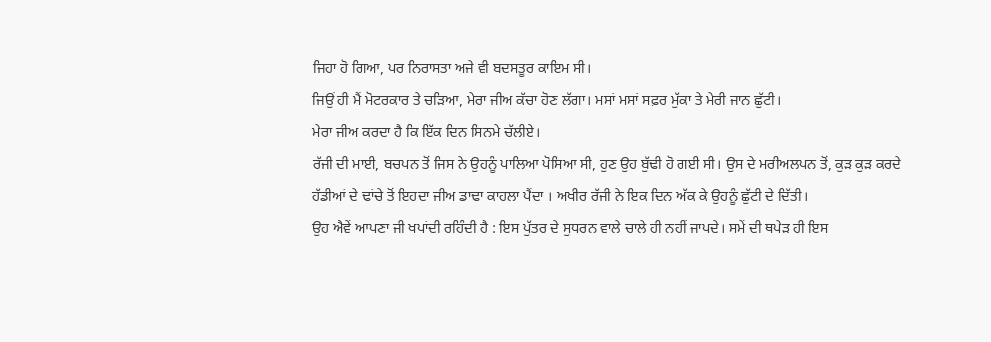ਜਿਹਾ ਹੋ ਗਿਆ, ਪਰ ਨਿਰਾਸਤਾ ਅਜੇ ਵੀ ਬਦਸਤੂਰ ਕਾਇਮ ਸੀ।
ਜਿਉਂ ਹੀ ਮੈਂ ਮੋਟਰਕਾਰ ਤੇ ਚੜਿਆ, ਮੇਰਾ ਜੀਅ ਕੱਚਾ ਹੋਣ ਲੱਗਾ। ਮਸਾਂ ਮਸਾਂ ਸਫ਼ਰ ਮੁੱਕਾ ਤੇ ਮੇਰੀ ਜਾਨ ਛੁੱਟੀ।
ਮੇਰਾ ਜੀਅ ਕਰਦਾ ਹੈ ਕਿ ਇੱਕ ਦਿਨ ਸਿਨਮੇ ਚੱਲੀਏ।
ਰੱਜੀ ਦੀ ਮਾਈ, ਬਚਪਨ ਤੋਂ ਜਿਸ ਨੇ ਉਹਨੂੰ ਪਾਲਿਆ ਪੋਸਿਆ ਸੀ, ਹੁਣ ਉਹ ਬੁੱਢੀ ਹੋ ਗਈ ਸੀ। ਉਸ ਦੇ ਮਰੀਅਲਪਨ ਤੋਂ, ਕੁੜ ਕੁੜ ਕਰਦੇ ਹੱਡੀਆਂ ਦੇ ਢਾਂਚੇ ਤੋਂ ਇਹਦਾ ਜੀਅ ਡਾਢਾ ਕਾਹਲਾ ਪੈਂਦਾ । ਅਖੀਰ ਰੱਜੀ ਨੇ ਇਕ ਦਿਨ ਅੱਕ ਕੇ ਉਹਨੂੰ ਛੁੱਟੀ ਦੇ ਦਿੱਤੀ।
ਉਹ ਐਵੇਂ ਆਪਣਾ ਜੀ ਖਪਾਂਦੀ ਰਹਿੰਦੀ ਹੈ : ਇਸ ਪੁੱਤਰ ਦੇ ਸੁਧਰਨ ਵਾਲੇ ਚਾਲੇ ਹੀ ਨਹੀਂ ਜਾਪਦੇ। ਸਮੇਂ ਦੀ ਥਪੇੜ ਹੀ ਇਸ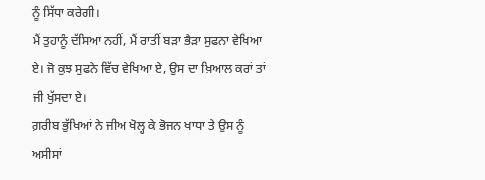ਨੂੰ ਸਿੱਧਾ ਕਰੇਗੀ।
ਮੈਂ ਤੁਹਾਨੂੰ ਦੱਸਿਆ ਨਹੀਂ, ਮੈਂ ਰਾਤੀਂ ਬੜਾ ਭੈੜਾ ਸੁਫਨਾ ਵੇਖਿਆ ਏ। ਜੋ ਕੁਝ ਸੁਫਨੇ ਵਿੱਚ ਵੇਖਿਆ ਏ, ਉਸ ਦਾ ਖ਼ਿਆਲ ਕਰਾਂ ਤਾਂ ਜੀ ਖੁੱਸਦਾ ਏ।
ਗ਼ਰੀਬ ਭੁੱਖਿਆਂ ਨੇ ਜੀਅ ਖੋਲ੍ਹ ਕੇ ਭੋਜਨ ਖਾਧਾ ਤੇ ਉਸ ਨੂੰ ਅਸੀਸਾਂ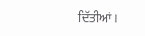ਦਿੱਤੀਆਂ।